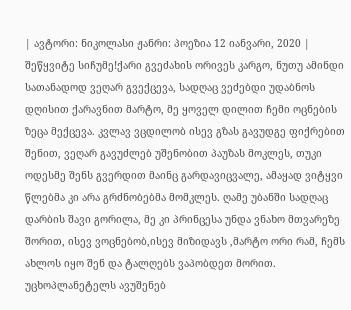| ავტორი: ნიკოლასი ჟანრი: პოეზია 12 იანვარი, 2020 |
შეწყვიტე სიჩუმე!ქარი გვეძახის ორივეს კარგო, ნუთუ ამინდი სათანადოდ ვეღარ გვექცევა, სადღაც ვეძებდი უდაბნოს დღისით ქარავნით მარტო, მე ყოველ დილით ჩემი ოცნების ზეცა მექცევა. კვლავ ვცდილობ ისევ გზას გავუდგე ფიქრებით შენით, ვეღარ გავუძლებ უშენობით პაუზას მოკლეს, თუკი ოდესმე შენს გვერდით მაინც გარდავიცვალე, ამაყად ვიტყვი წლებმა კი არა გრძნობებმა მომკლეს. ღამე უბანში სადღაც დარბის შავი გორილა, მე კი პრინცესა უნდა ვნახო მთვარეზე შორით, ისევ ვოცნებობ,ისევ მიზიდავს ,მარტო ორი რამ, ჩემს ახლოს იყო შენ და ტალღებს ვაპობდეთ მორით. უცხოპლანეტელს ავუშენებ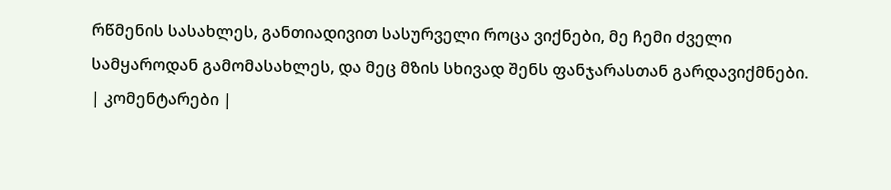რწმენის სასახლეს, განთიადივით სასურველი როცა ვიქნები, მე ჩემი ძველი სამყაროდან გამომასახლეს, და მეც მზის სხივად შენს ფანჯარასთან გარდავიქმნები.
| კომენტარები |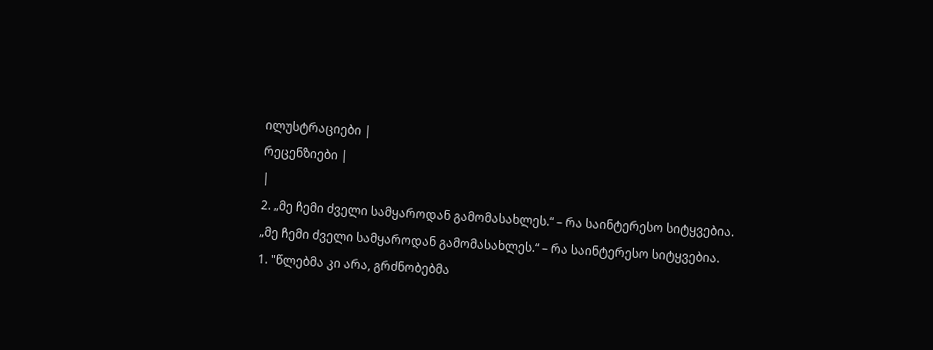ილუსტრაციები |
რეცენზიები |
|
2. „მე ჩემი ძველი სამყაროდან გამომასახლეს.“ – რა საინტერესო სიტყვებია.
„მე ჩემი ძველი სამყაროდან გამომასახლეს.“ – რა საინტერესო სიტყვებია.
1. "წლებმა კი არა, გრძნობებმა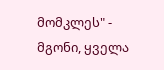მომკლეს" - მგონი, ყველა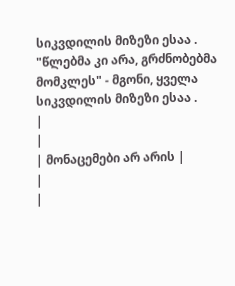სიკვდილის მიზეზი ესაა .
"წლებმა კი არა, გრძნობებმა მომკლეს" - მგონი, ყველა სიკვდილის მიზეზი ესაა .
|
|
| მონაცემები არ არის |
|
|